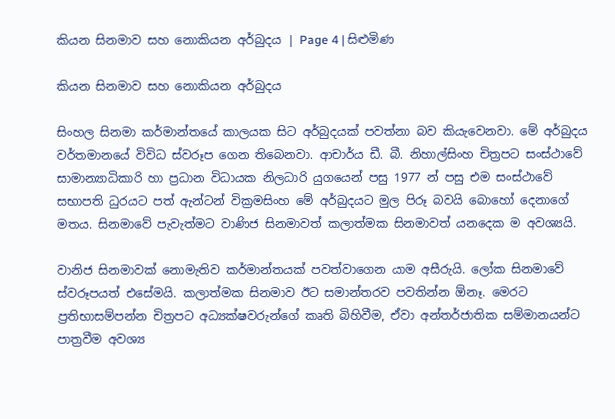කියන සිනමාව සහ නොකියන අර්බුදය | Page 4 | සිළුමිණ

කියන සිනමාව සහ නොකියන අර්බුදය

සිංහල සිනමා කර්මාන්තයේ කාලයක සිට අර්බුදයක් පවත්නා බව කියැවෙනවා. මේ අර්බුදය වර්තමානයේ විවිධ ස්වරූප ගෙන තිබෙනවා. ආචාර්ය ඩී. බී. නිහාල්සිංහ චිත්‍රපට සංස්ථාවේ සාමාන්‍යාධිකාරි හා ප්‍රධාන විධායක නිලධාරි යුගයෙන් පසු 1977 න් පසු එම සංස්ථාවේ සභාපති ධුරයට පත් ඇන්ටන් වික්‍රමසිංහ මේ අර්බුදයට මුල පිරූ බවයි බොහෝ දෙනාගේ මතය. සිනමාවේ පැවැත්මට වාණිජ සිනමාවත් කලාත්මක සිනමාවත් යනදෙක ම අවශ්‍යයි.

වානිජ සිනමාවක් නොමැතිව කර්මාන්තයක් පවත්වාගෙන යාම අසීරුයි. ලෝක සිනමාවේ ස්වරූපයත් එසේමයි. කලාත්මක සිනමාව ඊට සමාන්තරව පවතින්න ඕනෑ. මෙරට ප්‍රතිභාසම්පන්න චිත්‍රපට අධ්‍යක්ෂවරුන්ගේ කෘති බිහිවීම, ඒවා අන්තර්ජාතික සම්මානයන්ට පාත්‍රවීම අවශ්‍ය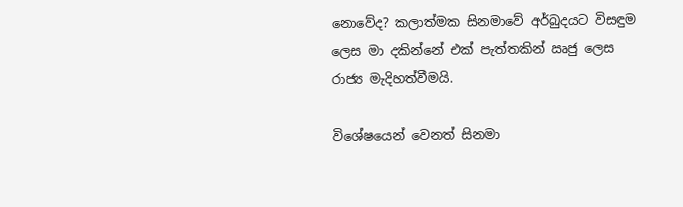නොවේද? කලාත්මක සිනමාවේ අර්බුදයට විසඳුම ලෙස මා දකින්නේ එක් පැත්තකින් ඍජු ලෙස රාජ්‍ය මැදිහත්වීමයි.

විශේෂයෙන් වෙනත් සිනමා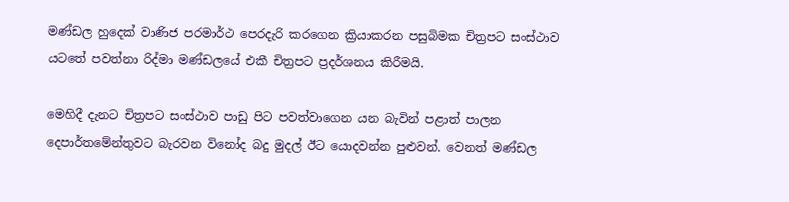මණ්ඩල හුදෙක් වාණිජ පරමාර්ථ පෙරදැරි කරගෙන ක්‍රියාකරන පසුබිමක චිත්‍රපට සංස්ථාව යටතේ පවත්නා රිද්මා මණ්ඩලයේ එකී චිත්‍රපට ප්‍රදර්ශනය කිරීමයි.

මෙහිදී දැනට චිත්‍රපට සංස්ථාව පාඩු පිට පවත්වාගෙන යන බැවින් පළාත් පාලන දෙපාර්තමේන්තුවට බැරවන විනෝද බදු මුදල් ඊට යොදවන්න පුළුවන්. වෙනත් මණ්ඩල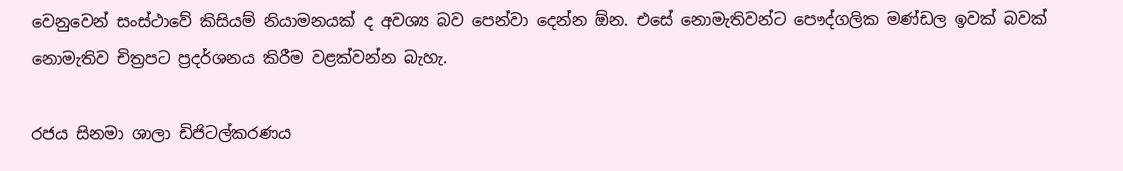වෙනුවෙන් සංස්ථාවේ කිසියම් නියාමනයක් ද අවශ්‍ය බව පෙන්වා දෙන්න ඕන. එසේ නොමැතිවන්ට පෞද්ගලික මණ්ඩල ඉවක් බවක් නොමැතිව චිත්‍රපට ප්‍රදර්ශනය කිරීම වළක්වන්න බැහැ.

රජය සිනමා ශාලා ඩිජිටල්කරණය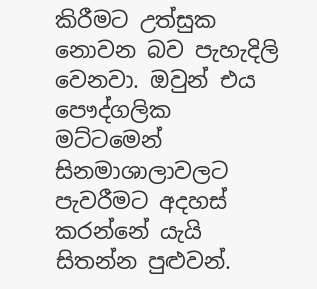කිරීමට උත්සුක නොවන බව පැහැදිලි වෙනවා. ඔවුන් එය පෞද්ගලික මට්ටමෙන් සිනමාශාලාවලට පැවරීමට අදහස් කරන්නේ යැයි සිතන්න පුළුවන්.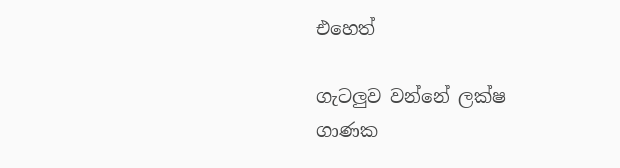එහෙත්

ගැටලුව වන්නේ ලක්ෂ ගාණක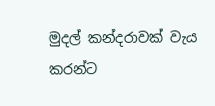මුදල් කන්දරාවක් වැය කරන්ට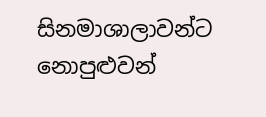සිනමාශාලාවන්ට නොපුළුවන්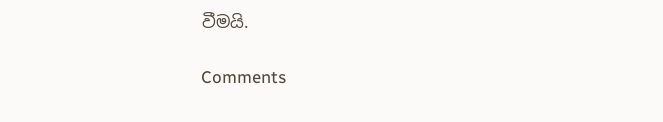වීමයි.

Comments